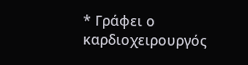* Γράφει ο καρδιοχειρουργός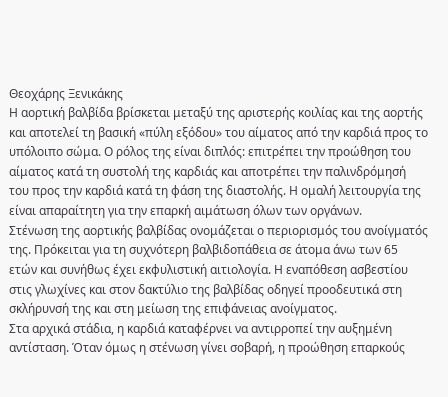Θεοχάρης Ξενικάκης
Η αορτική βαλβίδα βρίσκεται μεταξύ της αριστερής κοιλίας και της αορτής και αποτελεί τη βασική «πύλη εξόδου» του αίματος από την καρδιά προς το υπόλοιπο σώμα. Ο ρόλος της είναι διπλός: επιτρέπει την προώθηση του αίματος κατά τη συστολή της καρδιάς και αποτρέπει την παλινδρόμησή του προς την καρδιά κατά τη φάση της διαστολής. Η ομαλή λειτουργία της είναι απαραίτητη για την επαρκή αιμάτωση όλων των οργάνων.
Στένωση της αορτικής βαλβίδας ονομάζεται ο περιορισμός του ανοίγματός της. Πρόκειται για τη συχνότερη βαλβιδοπάθεια σε άτομα άνω των 65 ετών και συνήθως έχει εκφυλιστική αιτιολογία. Η εναπόθεση ασβεστίου στις γλωχίνες και στον δακτύλιο της βαλβίδας οδηγεί προοδευτικά στη σκλήρυνσή της και στη μείωση της επιφάνειας ανοίγματος.
Στα αρχικά στάδια, η καρδιά καταφέρνει να αντιρροπεί την αυξημένη αντίσταση. Όταν όμως η στένωση γίνει σοβαρή, η προώθηση επαρκούς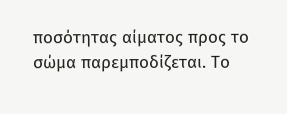ποσότητας αίματος προς το σώμα παρεμποδίζεται. Το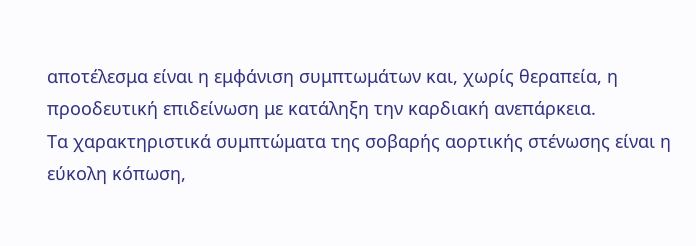αποτέλεσμα είναι η εμφάνιση συμπτωμάτων και, χωρίς θεραπεία, η προοδευτική επιδείνωση με κατάληξη την καρδιακή ανεπάρκεια.
Τα χαρακτηριστικά συμπτώματα της σοβαρής αορτικής στένωσης είναι η εύκολη κόπωση,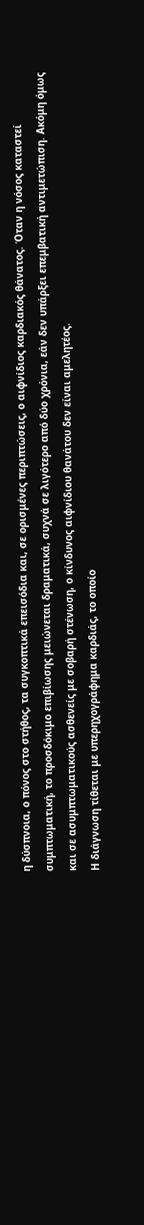η δύσπνοια, ο πόνος στο στήθος, τα συγκοπτικά επεισόδια και, σε ορισμένες περιπτώσεις, ο αιφνίδιος καρδιακός θάνατος. Όταν η νόσος καταστεί συμπτωματική, το προσδόκιμο επιβίωσης μειώνεται δραματικά, συχνά σε λιγότερο από δύο χρόνια, εάν δεν υπάρξει επεμβατική αντιμετώπιση. Ακόμη όμως και σε ασυμπτωματικούς ασθενείς με σοβαρή στένωση, ο κίνδυνος αιφνίδιου θανάτου δεν είναι αμελητέος.
Η διάγνωση τίθεται με υπερηχογράφημα καρδιάς, το οποίο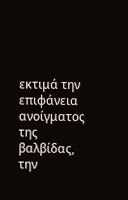εκτιμά την επιφάνεια ανοίγματος της βαλβίδας, την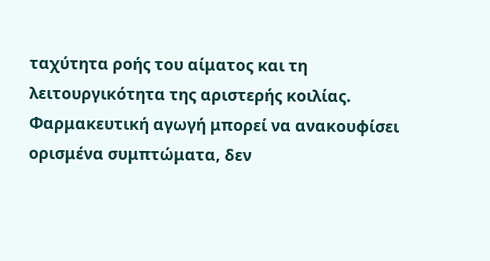ταχύτητα ροής του αίματος και τη λειτουργικότητα της αριστερής κοιλίας. Φαρμακευτική αγωγή μπορεί να ανακουφίσει ορισμένα συμπτώματα, δεν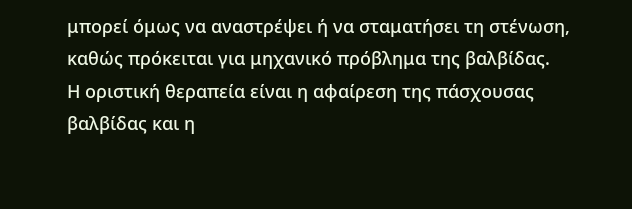μπορεί όμως να αναστρέψει ή να σταματήσει τη στένωση, καθώς πρόκειται για μηχανικό πρόβλημα της βαλβίδας.
Η οριστική θεραπεία είναι η αφαίρεση της πάσχουσας βαλβίδας και η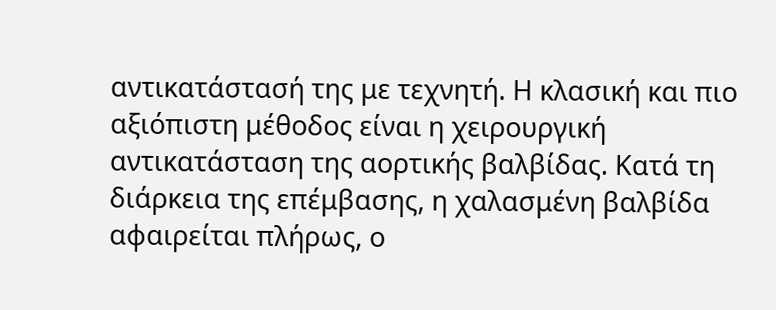αντικατάστασή της με τεχνητή. Η κλασική και πιο αξιόπιστη μέθοδος είναι η χειρουργική αντικατάσταση της αορτικής βαλβίδας. Κατά τη διάρκεια της επέμβασης, η χαλασμένη βαλβίδα αφαιρείται πλήρως, ο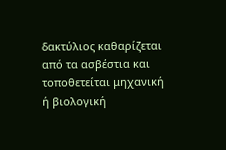δακτύλιος καθαρίζεται από τα ασβέστια και τοποθετείται μηχανική ή βιολογική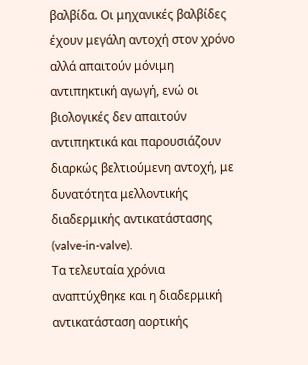βαλβίδα. Οι μηχανικές βαλβίδες έχουν μεγάλη αντοχή στον χρόνο αλλά απαιτούν μόνιμη αντιπηκτική αγωγή, ενώ οι βιολογικές δεν απαιτούν αντιπηκτικά και παρουσιάζουν διαρκώς βελτιούμενη αντοχή, με δυνατότητα μελλοντικής διαδερμικής αντικατάστασης (valve-in-valve).
Τα τελευταία χρόνια αναπτύχθηκε και η διαδερμική αντικατάσταση αορτικής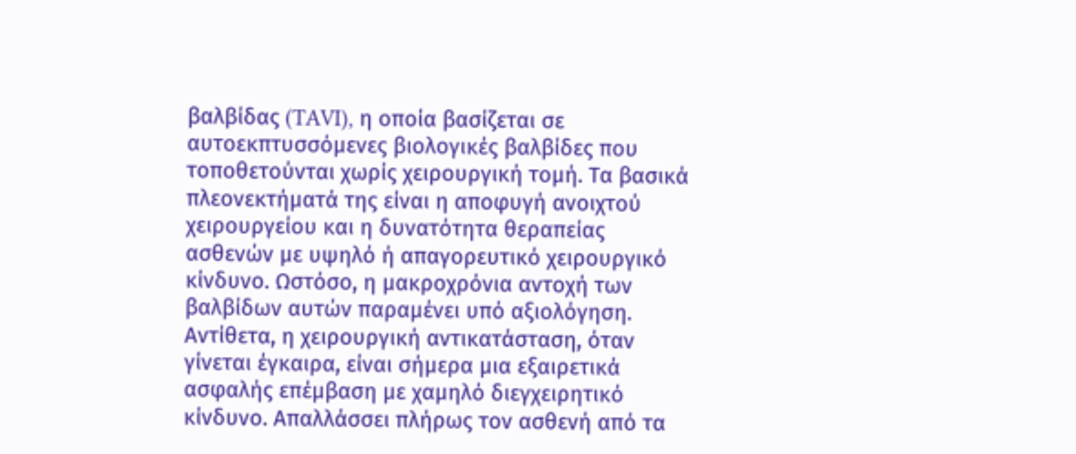βαλβίδας (TAVI), η οποία βασίζεται σε αυτοεκπτυσσόμενες βιολογικές βαλβίδες που τοποθετούνται χωρίς χειρουργική τομή. Τα βασικά πλεονεκτήματά της είναι η αποφυγή ανοιχτού χειρουργείου και η δυνατότητα θεραπείας ασθενών με υψηλό ή απαγορευτικό χειρουργικό κίνδυνο. Ωστόσο, η μακροχρόνια αντοχή των βαλβίδων αυτών παραμένει υπό αξιολόγηση.
Αντίθετα, η χειρουργική αντικατάσταση, όταν γίνεται έγκαιρα, είναι σήμερα μια εξαιρετικά ασφαλής επέμβαση με χαμηλό διεγχειρητικό κίνδυνο. Απαλλάσσει πλήρως τον ασθενή από τα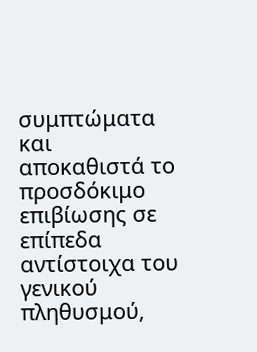συμπτώματα και αποκαθιστά το προσδόκιμο επιβίωσης σε επίπεδα αντίστοιχα του γενικού πληθυσμού,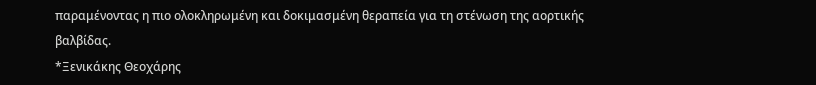παραμένοντας η πιο ολοκληρωμένη και δοκιμασμένη θεραπεία για τη στένωση της αορτικής βαλβίδας.
*Ξενικάκης Θεοχάρης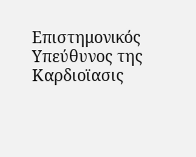Επιστημονικός Υπεύθυνος της Καρδιοϊασις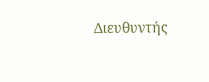Διευθυντής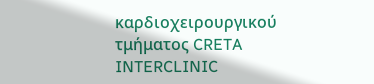καρδιοχειρουργικού τμήματος CRETA INTERCLINIC